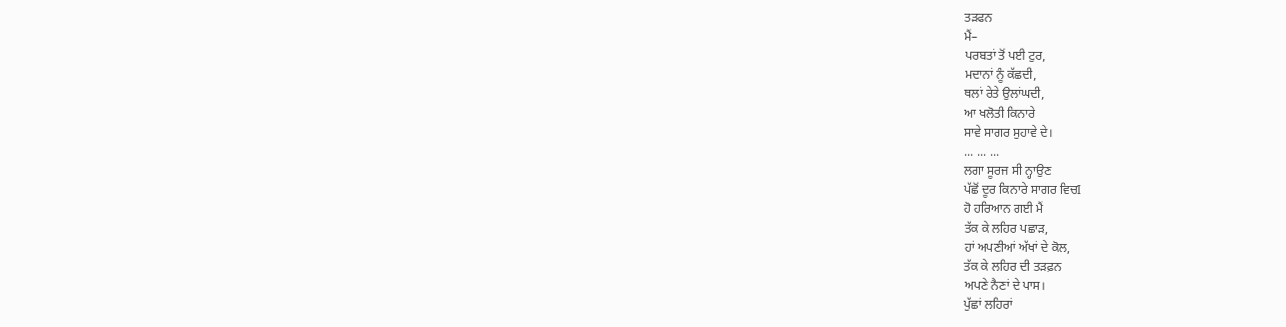ਤੜਫਨ
ਮੈਂ–
ਪਰਬਤਾਂ ਤੋਂ ਪਈ ਟੁਰ,
ਮਦਾਨਾਂ ਨੂੰ ਕੱਛਦੀ,
ਥਲਾਂ ਰੇਤੇ ਉਲਾਂਘਦੀ,
ਆ ਖਲੋਤੀ ਕਿਨਾਰੇ
ਸਾਵੇ ਸਾਗਰ ਸੁਹਾਵੇ ਦੇ।
... ... ...
ਲਗਾ ਸੂਰਜ ਸੀ ਨ੍ਹਾਉਣ
ਪੱਛੋਂ ਦੂਰ ਕਿਨਾਰੇ ਸਾਗਰ ਵਿਚI
ਹੋ ਹਰਿਆਨ ਗਈ ਮੈਂ
ਤੱਕ ਕੇ ਲਹਿਰ ਪਛਾੜ,
ਹਾਂ ਅਪਣੀਆਂ ਅੱਖਾਂ ਦੇ ਕੋਲ,
ਤੱਕ ਕੇ ਲਹਿਰ ਦੀ ਤੜਫ਼ਨ
ਅਪਣੇ ਨੈਣਾਂ ਦੇ ਪਾਸ।
ਪੁੱਛਾਂ ਲਹਿਰਾਂ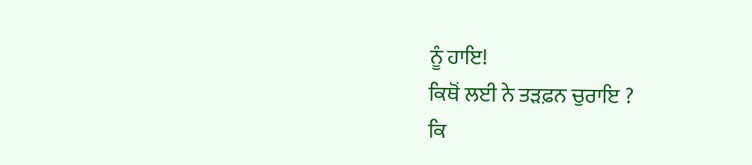ਨੂੰ ਹਾਇ!
ਕਿਥੋਂ ਲਈ ਨੇ ਤੜਫ਼ਨ ਚੁਰਾਇ ?
ਕਿ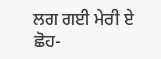ਲਗ ਗਈ ਮੇਰੀ ਏ ਛੋਹ-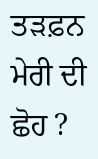ਤੜਫ਼ਨ ਮੇਰੀ ਦੀ ਛੋਹ ?